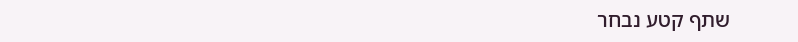שתף קטע נבחר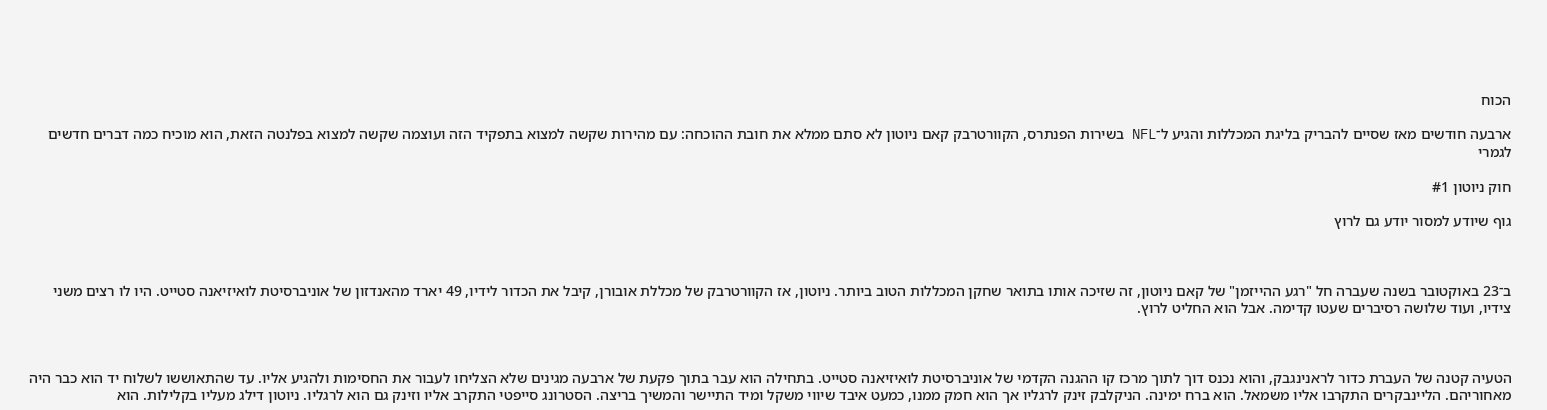הכוח

ארבעה חודשים מאז שסיים להבריק בליגת המכללות והגיע ל־NFL בשירות הפנתרס, הקוורטרבק קאם ניוטון לא סתם ממלא את חובת ההוכחה: עם מהירות שקשה למצוא בתפקיד הזה ועוצמה שקשה למצוא בפלנטה הזאת, הוא מוכיח כמה דברים חדשים לגמרי

חוק ניוטון #1

גוף שיודע למסור יודע גם לרוץ



ב־23 באוקטובר בשנה שעברה חל "רגע ההייזמן" של קאם ניוטון, זה שזיכה אותו בתואר שחקן המכללות הטוב ביותר. ניוטון, אז הקוורטרבק של מכללת אובורן, קיבל את הכדור לידיו, 49 יארד מהאנדזון של אוניברסיטת לואיזיאנה סטייט. היו לו רצים משני צידיו, ועוד שלושה רסיברים שעטו קדימה. אבל הוא החליט לרוץ.



הטעיה קטנה של העברת כדור לראנינגבק, והוא נכנס דוך לתוך מרכז קו ההגנה הקדמי של אוניברסיטת לואיזיאנה סטייט. בתחילה הוא עבר בתוך פקעת של ארבעה מגינים שלא הצליחו לעבור את החסימות ולהגיע אליו. עד שהתאוששו לשלוח יד הוא כבר היה מאחוריהם. הליינבקרים התקרבו אליו משמאל. הוא ברח ימינה. הניקלבק זינק לרגליו אך הוא חמק ממנו, כמעט איבד שיווי משקל ומיד התיישר והמשיך בריצה. הסטרונג סייפטי התקרב אליו וזינק גם הוא לרגליו. ניוטון דילג מעליו בקלילות. הוא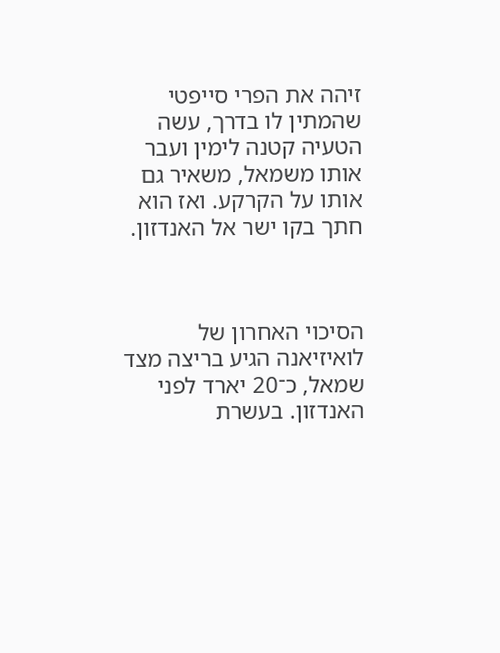זיהה את הפרי סייפטי שהמתין לו בדרך, עשה הטעיה קטנה לימין ועבר אותו משמאל, משאיר גם אותו על הקרקע. ואז הוא חתך בקו ישר אל האנדזון.



הסיכוי האחרון של לואיזיאנה הגיע בריצה מצד שמאל, כ־20 יארד לפני האנדזון. בעשרת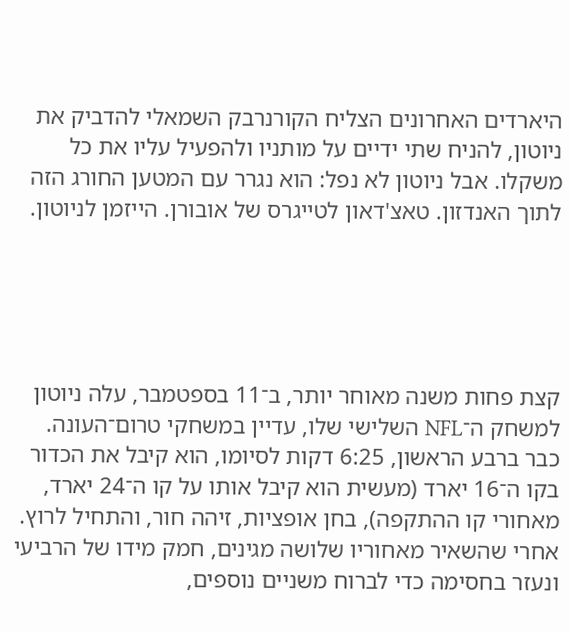היארדים האחרונים הצליח הקורנרבק השמאלי להדביק את ניוטון, להניח שתי ידיים על מותניו ולהפעיל עליו את כל משקלו. אבל ניוטון לא נפל: הוא נגרר עם המטען החורג הזה לתוך האנדזון. טאצ'דאון לטייגרס של אובורן. הייזמן לניוטון.





קצת פחות משנה מאוחר יותר, ב־11 בספטמבר, עלה ניוטון למשחק ה־NFL השלישי שלו, עדיין במשחקי טרום־העונה. כבר ברבע הראשון, 6:25 דקות לסיומו, הוא קיבל את הכדור בקו ה־16 יארד (מעשית הוא קיבל אותו על קו ה־24 יארד, מאחורי קו ההתקפה), בחן אופציות, זיהה חור, והתחיל לרוץ. אחרי שהשאיר מאחוריו שלושה מגינים, חמק מידו של הרביעי ונעזר בחסימה כדי לברוח משניים נוספים,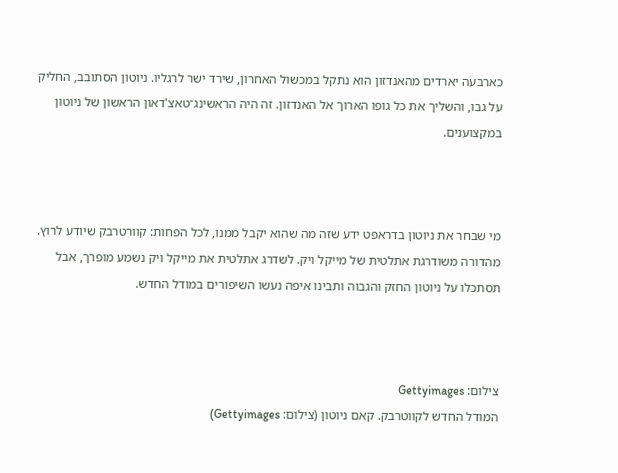כארבעה יארדים מהאנדזון הוא נתקל במכשול האחרון, שירד ישר לרגליו. ניוטון הסתובב, החליק על גבו, והשליך את כל גופו הארוך אל האנדזון. זה היה הראשינג־טאצ'דאון הראשון של ניוטון במקצוענים.



מי שבחר את ניוטון בדראפט ידע שזה מה שהוא יקבל ממנו, לכל הפחות: קוורטרבק שיודע לרוץ. מהדורה משודרגת אתלטית של מייקל ויק. לשדרג אתלטית את מייקל ויק נשמע מופרך, אבל תסתכלו על ניוטון החזק והגבוה ותבינו איפה נעשו השיפורים במודל החדש.



צילום: Gettyimages
המודל החדש לקווטרבק. קאם ניוטון (צילום: Gettyimages)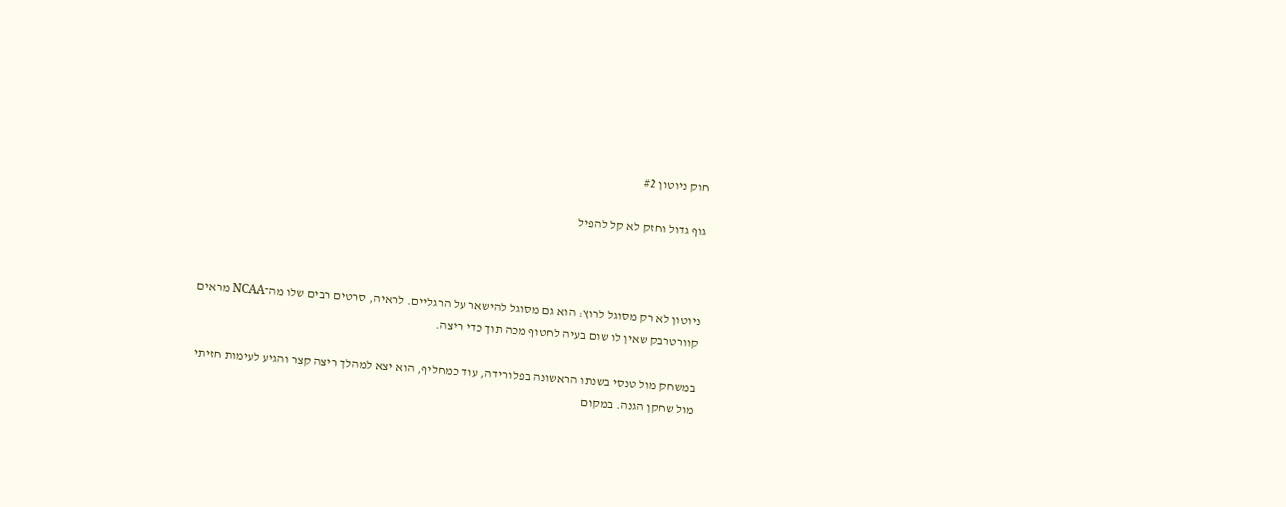חוק ניוטון #2

גוף גדול וחזק לא קל להפיל



ניוטון לא רק מסוגל לרוץ: הוא גם מסוגל להישאר על הרגליים. לראיה, סרטים רבים שלו מה־NCAA מראים קוורטרבק שאין לו שום בעיה לחטוף מכה תוך כדי ריצה.

במשחק מול טנסי בשנתו הראשונה בפלורידה, עוד כמחליף, הוא יצא למהלך ריצה קצר והגיע לעימות חזיתי מול שחקן הגנה. במקום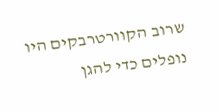שרוב הקוורטרבקים היו נופלים כדי להגן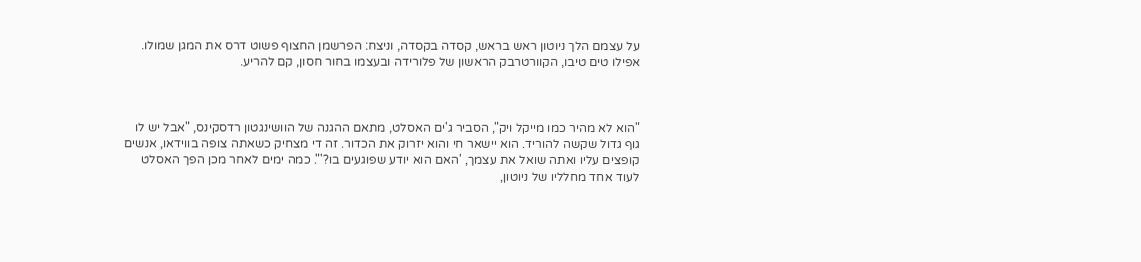על עצמם הלך ניוטון ראש בראש, קסדה בקסדה, וניצח: הפרשמן החצוף פשוט דרס את המגן שמולו. אפילו טים טיבו, הקוורטרבק הראשון של פלורידה ובעצמו בחור חסון, קם להריע.



"הוא לא מהיר כמו מייקל ויק", הסביר ג'ים האסלט, מתאם ההגנה של הוושינגטון רדסקינס, "אבל יש לו גוף גדול שקשה להוריד. הוא יישאר חי והוא יזרוק את הכדור. זה די מצחיק כשאתה צופה בווידאו, אנשים קופצים עליו ואתה שואל את עצמך, 'האם הוא יודע שפוגעים בו?'". כמה ימים לאחר מכן הפך האסלט לעוד אחד מחלליו של ניוטון,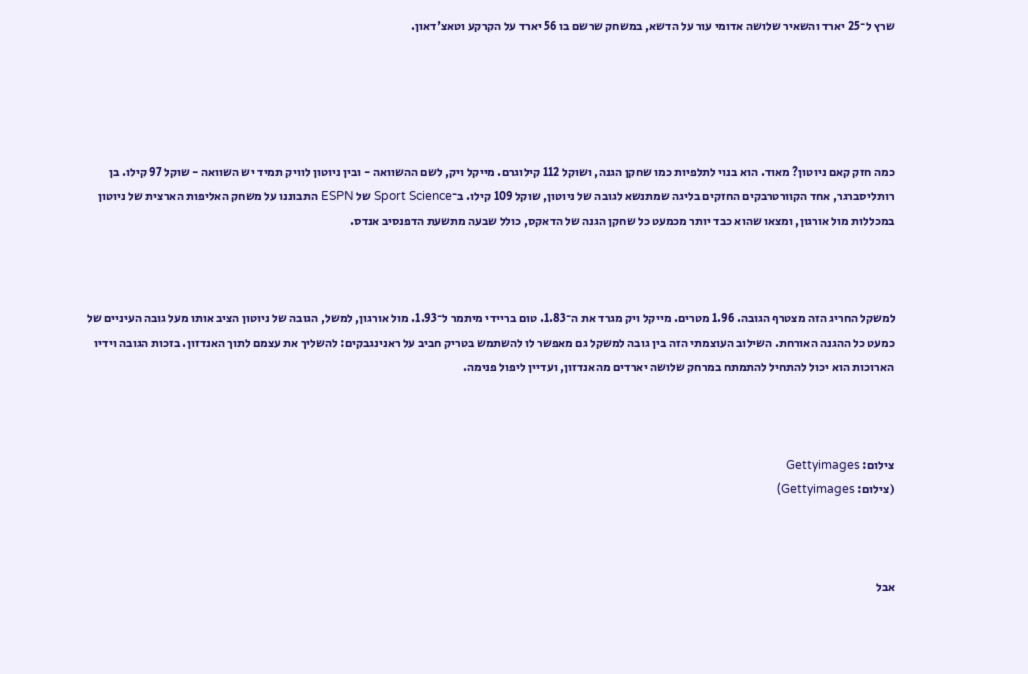שרץ ל־25 יארד והשאיר שלושה אדומי עור על הדשא, במשחק שרשם בו 56 יארד על הקרקע וטאצ'דאון.





כמה חזק קאם ניוטון? מאוד. הוא בנוי לתלפיות כמו שחקן הגנה, ושוקל 112 קילוגרם. מייקל ויק, לשם ההשוואה - ובין ניוטון לוויק תמיד יש השוואה - שוקל 97 קילו. בן רותליסברגר, אחד הקוורטרבקים החזקים בליגה שמתנשא לגובה של ניוטון, שוקל 109 קילו. ב־Sport Science של ESPN התבוננו על משחק האליפות הארצית של ניוטון במכללות מול אורגון, ומצאו שהוא כבד יותר מכמעט כל שחקן הגנה של הדאקס, כולל שבעה מתשעת הדפנסיב אנדס.



למשקל החריג הזה מצטרף הגובה. 1.96 מטרים. מייקל ויק מגרד את ה־1.83. טום בריידי מיתמר ל־1.93. מול אורגון, למשל, הגובה של ניוטון הציב אותו מעל גובה העיניים של כמעט כל ההגנה האורחת. השילוב העוצמתי הזה בין גובה למשקל גם מאפשר לו להשתמש בטריק חביב על ראנינגבקים: להשליך את עצמם לתוך האנדזון. בזכות הגובה וידיו הארוכות הוא יכול להתחיל להתמתח במרחק שלושה יארדים מהאנדזון, ועדיין ליפול פנימה.



צילום: Gettyimages
(צילום: Gettyimages)



אבל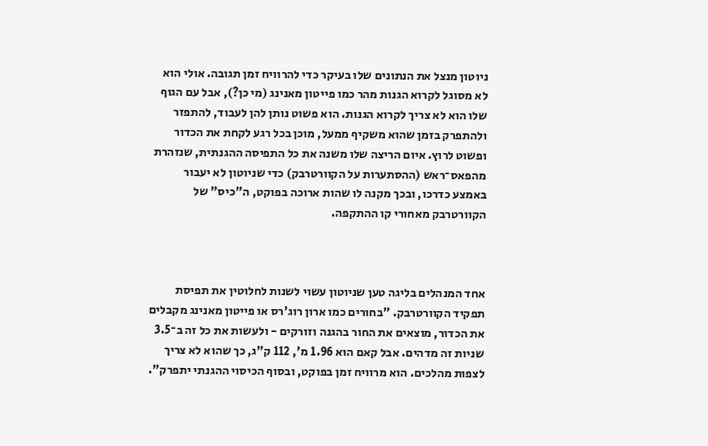ניוטון מנצל את הנתונים שלו בעיקר כדי להרוויח זמן תגובה. אולי הוא לא מסוגל לקרוא הגנות מהר כמו פייטון מאנינג (מי כן?), אבל עם הגוף שלו הוא לא צריך לקרוא הגנות. הוא פשוט נותן להן לעבוד, להתפזר ולהתפרק בזמן שהוא משקיף ממעל, מוכן בכל רגע לקחת את הכדור ופשוט לרוץ. איום הריצה שלו משנה את כל התפיסה ההגנתית, שנזהרת מהפאס־ראש (ההסתערות על הקוורטרבק) כדי שניוטון לא יעבור באמצע כדרכו, ובכך מקנה לו שהות ארוכה בפוקט, ה"כיס" של הקוורטרבק מאחורי קו ההתקפה.



אחד המנהלים בליגה טען שניוטון עשוי לשנות לחלוטין את תפיסת תפקיד הקוורטרבק. "בחורים כמו ארון רוג'רס או פייטון מאנינג מקבלים את הכדור, מוצאים את החור בהגנה וזורקים - ולעשות את כל זה ב־3.5 שניות זה מדהים. אבל קאם הוא 1.96 מ', 112 ק"ג, כך שהוא לא צריך לצפות מהלכים. הוא מרוויח זמן בפוקט, ובסוף הכיסוי ההגנתי יתפרק".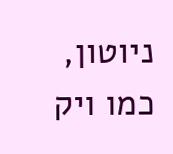ניוטון, כמו ויק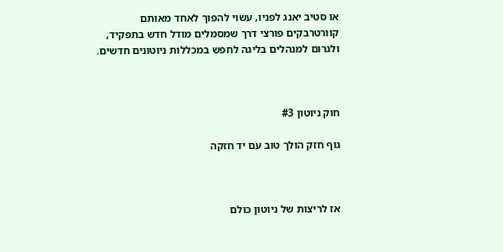או סטיב יאנג לפניו, עשוי להפוך לאחד מאותם קוורטרבקים פורצי דרך שמסמלים מודל חדש בתפקיד, ולגרום למנהלים בליגה לחפש במכללות ניוטונים חדשים.



חוק ניוטון #3

גוף חזק הולך טוב עם יד חזקה



אז לריצות של ניוטון כולם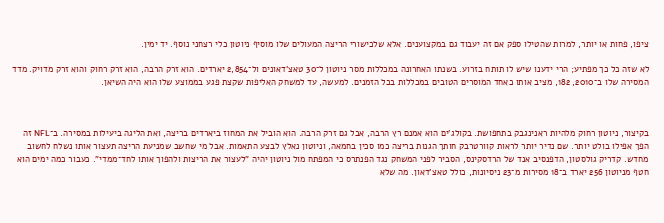ציפו, פחות או יותר, למרות שהטילו ספק אם זה יעבוד גם במקצוענים. אלא שלכישורי הריצה המעולים שלו מוסיף ניוטון כלי רצחני נוסף. יד ימין.

לא שזה כל כך מפתיע; הרי ידענו שיש לו תותח בזרוע. בשנתו האחרונה במכללות מסר ניוטון ל־30 טאצ'דאונים ול־2,854 יארדים. הוא זרק הרבה, הוא זרק רחוק והוא זרק מדויק. מדד המסירה שלו ב־2010, 182, מציב אותו כאחד המוסרים הטובים במכללות בכל הזמנים. למעשה, עד למשחק האליפות שקצת פגע בממוצע שלו הוא היה השיאן.



בקיצור, ניוטון רחוק מלהיות ראנינגבק בתחפושת. בקולג'ים הוא אמנם רץ הרבה, אבל גם זרק הרבה. הוא הוביל את המחוז ביארדים בריצה, ואת הליגה ביעילות במסירה. ב־NFL זה הפך אפילו בולט יותר. שם נדיר יותר לראות קוורטרבק חותך הגנות בריצה כמו סכין בחמאה, וניוטון נאלץ לבצע התאמות. אבל מי שחשב שמניעת הריצה תעצור אותו נשלח לחשוב מחדש. קדריק גולסטון, הדפנסיב אנד של הרדסקינס, הסביר לפני המשחק נגד הפנתרס כי המפתח מול ניוטון יהיה "לעצור את הריצות ולהפוך אותו לחד־ממדי". כעבור כמה ימים הוא חטף מניוטון 256 יארד ב־18 מסירות מ־23 ניסיונות, כולל טאצ'דאון. מה שלא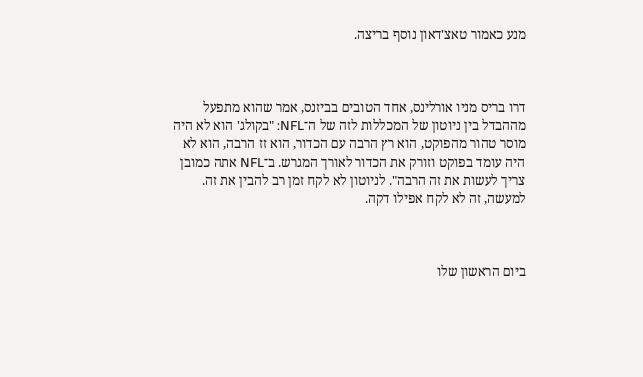מנע כאמור טאצ'דאון נוסף בריצה.



דרו בריס מניו אורלינס, אחד הטובים בביזנס, אמר שהוא מתפעל מההבדל בין ניוטון של המכללות לזה של ה־NFL: "בקולג' הוא לא היה מוסר טהור מהפוקט, הוא רץ הרבה עם הכדור, הוא זז הרבה, הוא לא היה עומד בפוקט וזורק את הכדור לאורך המגרש. ב־NFL אתה כמובן צריך לעשות את זה הרבה". לניוטון לא לקח זמן רב להבין את זה. למעשה, זה לא לקח אפילו דקה.



ביום הראשון שלו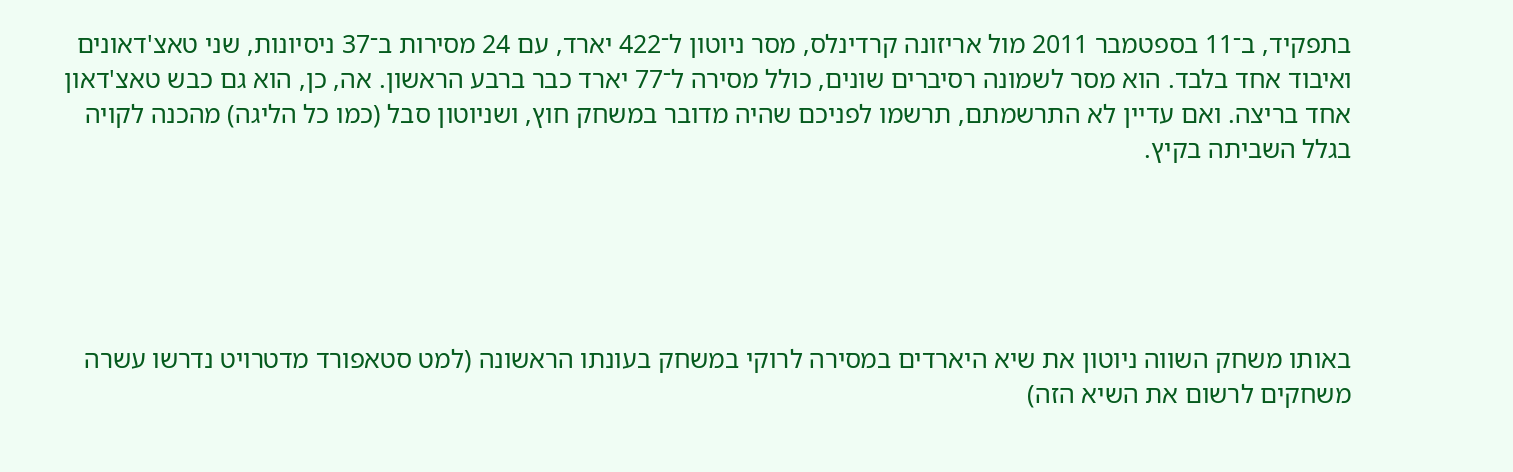בתפקיד, ב־11 בספטמבר 2011 מול אריזונה קרדינלס, מסר ניוטון ל־422 יארד, עם 24 מסירות ב־37 ניסיונות, שני טאצ'דאונים ואיבוד אחד בלבד. הוא מסר לשמונה רסיברים שונים, כולל מסירה ל־77 יארד כבר ברבע הראשון. אה, כן, הוא גם כבש טאצ'דאון אחד בריצה. ואם עדיין לא התרשמתם, תרשמו לפניכם שהיה מדובר במשחק חוץ, ושניוטון סבל (כמו כל הליגה) מהכנה לקויה בגלל השביתה בקיץ.





באותו משחק השווה ניוטון את שיא היארדים במסירה לרוקי במשחק בעונתו הראשונה (למט סטאפורד מדטרויט נדרשו עשרה משחקים לרשום את השיא הזה)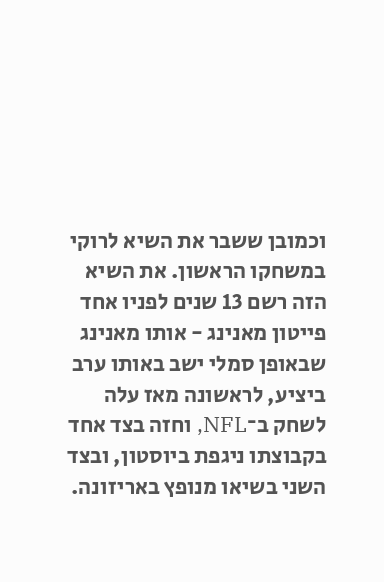וכמובן ששבר את השיא לרוקי במשחקו הראשון. את השיא הזה רשם 13 שנים לפניו אחד פייטון מאנינג - אותו מאנינג שבאופן סמלי ישב באותו ערב ביציע, לראשונה מאז עלה לשחק ב־NFL, וחזה בצד אחד בקבוצתו ניגפת ביוסטון, ובצד השני בשיאו מנופץ באריזונה.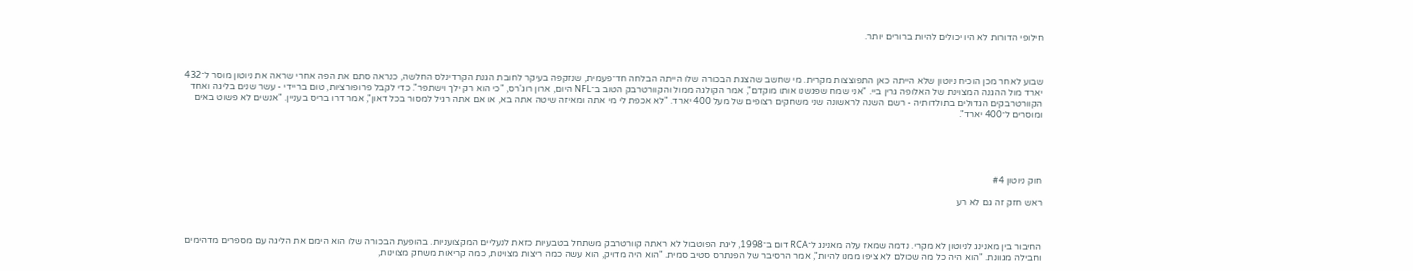חילופי הדורות לא היו יכולים להיות ברורים יותר.



שבוע לאחר מכן הוכיח ניוטון שלא הייתה כאן התפוצצות מקרית. מי שחשב שהצגת הבכורה שלו הייתה הבלחה חד־פעמית, שנזקפה בעיקר לחובת הגנת הקרדינלס החלשה, כנראה סתם את הפה אחרי שראה את ניוטון מוסר ל־432 יארד מול ההגנה המצוינת של האלופה גרין ביי. "אני שמח שפגשנו אותו מוקדם", אמר הקולגה ממול והקוורטרבק הטוב ב־NFL היום, ארון רוג'רס, "כי הוא רק ילך וישתפר". כדי לקבל פרופורציות, טום בריידי - עשר שנים בליגה ואחד הקוורטרבקים הגדולים בתולדותיה - רשם השנה לראשונה שני משחקים רצופים של מעל 400 יארד. "לא אכפת לי מי אתה ומאיזה שיטה אתה בא, או אם אתה רגיל למסור בכל דאון", אמר דרו בריס בעניין. "אנשים לא פשוט באים ומוסרים ל־400 יארד".





חוק ניוטון #4

ראש חזק זה גם לא רע



החיבור בין מאנינג לניוטון לא מקרי. נדמה שמאז עלה מאנינג ל־RCA דום ב־1998, ליגת הפוטבול לא ראתה קוורטרבק משתחל בטבעיות כזאת לנעליים המקצועניות. בהופעת הבכורה שלו הוא הימם את הליגה עם מספרים מדהימים וחבילה מגוונת. "הוא היה כל מה שכולם לא ציפו ממנו להיות", אמר הרסיבר של הפנתרס סטיב סמית. "הוא היה מדויק, הוא עשה כמה ריצות מצוינות, כמה קריאות משחק מצוינות,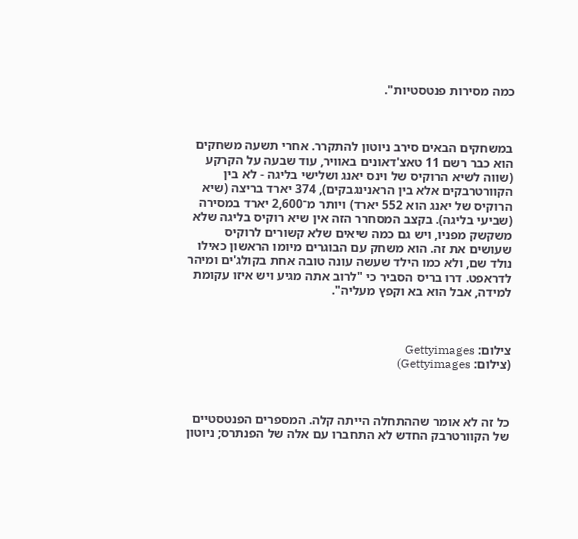כמה מסירות פנטסטיות".



במשחקים הבאים סירב ניוטון להתקרר. אחרי תשעה משחקים הוא כבר רשם 11 טאצ'דאונים באוויר, עוד שבעה על הקרקע (שווה לשיא הרוקיס של וינס יאנג ושלישי בליגה - לא בין הקוורטרבקים אלא בין הראנינגבקים), 374 יארד בריצה (שיא הרוקיס של יאנג הוא 552 יארד) ויותר מ־2,600 יארד במסירה (שביעי בליגה). בקצב המסחרר הזה אין שיא רוקיס בליגה שלא משקשק מפניו, ויש גם כמה שיאים שלא קשורים לרוקיס שעושים את זה. הוא משחק עם הבוגרים מיומו הראשון כאילו נולד שם, ולא כמו הילד שעשה עונה טובה אחת בקולג'ים ומיהר לדראפט. דרו בריס הסביר כי "לרוב אתה מגיע ויש איזו עקומת למידה, אבל הוא בא וקפץ מעליה".



צילום: Gettyimages
(צילום: Gettyimages)



כל זה לא אומר שההתחלה הייתה קלה. המספרים הפנטסטיים של הקוורטרבק החדש לא התחברו עם אלה של הפנתרס; ניוטון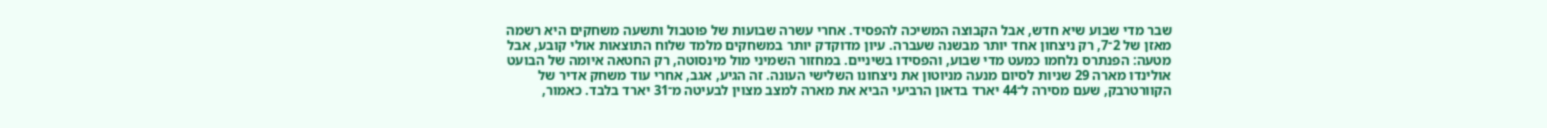שבר מדי שבוע שיא חדש, אבל הקבוצה המשיכה להפסיד. אחרי עשרה שבועות של פוטבול ותשעה משחקים היא רשמה מאזן של 2־7, רק ניצחון אחד יותר מבשנה שעברה. עיון מדוקדק יותר במשחקים מלמד שלוח התוצאות אולי קובע, אבל מטעה: הפנתרס נלחמו כמעט מדי שבוע, והפסידו בשיניים. במחזור השמיני מול מינסוטה, רק החטאה איומה של הבועט אולינדו מארה 29 שניות לסיום מנעה מניוטון את ניצחונו השלישי העונה. זה הגיע, אגב, אחרי עוד משחק אדיר של הקוורטרבק, שעם מסירה ל־44 יארד בדאון הרביעי הביא את מארה למצב מצוין לבעיטה מ־31 יארד בלבד. כאמור,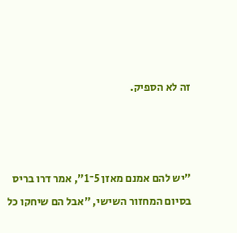זה לא הספיק.



"יש להם אמנם מאזן 5־1", אמר דרו בריס בסיום המחזור השישי, "אבל הם שיחקו כל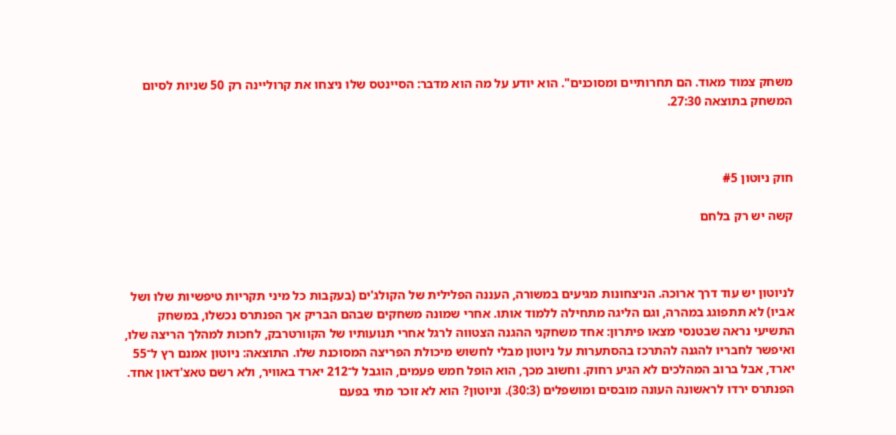משחק צמוד מאוד. הם תחרותיים ומסוכנים". הוא יודע על מה הוא מדבר: הסיינטס שלו ניצחו את קרוליינה רק 50 שניות לסיום המשחק בתוצאה 27:30.



חוק ניוטון #5

קשה יש רק בלחם



לניוטון יש עוד דרך ארוכה. הניצחונות מגיעים במשורה, העננה הפלילית של הקולג'ים (בעקבות כל מיני תקריות טיפשיות שלו ושל אביו) לא תתפוגג במהרה, וגם הליגה מתחילה ללמוד אותו. אחרי שמונה משחקים שבהם הבריק אך הפנתרס נכשלו, במשחק התשיעי נראה שבטנסי מצאו פיתרון: אחד משחקני ההגנה הצטווה לרגל אחרי תנועותיו של הקוורטרבק, לחכות למהלך הריצה שלו, ואיפשר לחבריו להגנה להתרכז בהסתערות על ניוטון מבלי לחשוש מיכולת הפריצה המסוכנת שלו. התוצאה: ניוטון אמנם רץ ל־55 יארד, אבל ברוב המהלכים לא הגיע רחוק. וחשוב מכך, הוא הופל חמש פעמים, הוגבל ל־212 יארד באוויר, ולא רשם טאצ'דאון אחד. הפנתרס ירדו לראשונה העונה מובסים ומושפלים (30:3). וניוטון? הוא לא זוכר מתי בפעם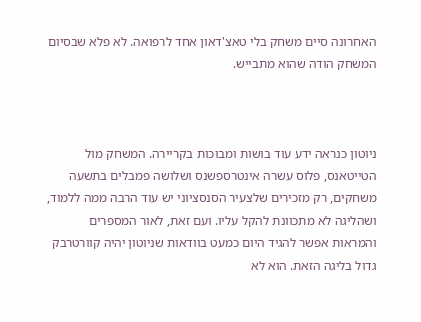האחרונה סיים משחק בלי טאצ'דאון אחד לרפואה. לא פלא שבסיום המשחק הודה שהוא מתבייש.



ניוטון כנראה ידע עוד בושות ומבוכות בקריירה. המשחק מול הטייטאנס, פלוס עשרה אינטרספשנס ושלושה פמבלים בתשעה משחקים, רק מזכירים שלצעיר הסנסציוני יש עוד הרבה ממה ללמוד, ושהליגה לא מתכוונת להקל עליו. ועם זאת, לאור המספרים והמראות אפשר להגיד היום כמעט בוודאות שניוטון יהיה קוורטרבק גדול בליגה הזאת. הוא לא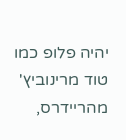יהיה פלופ כמו טוד מרינוביץ' מהריידרס,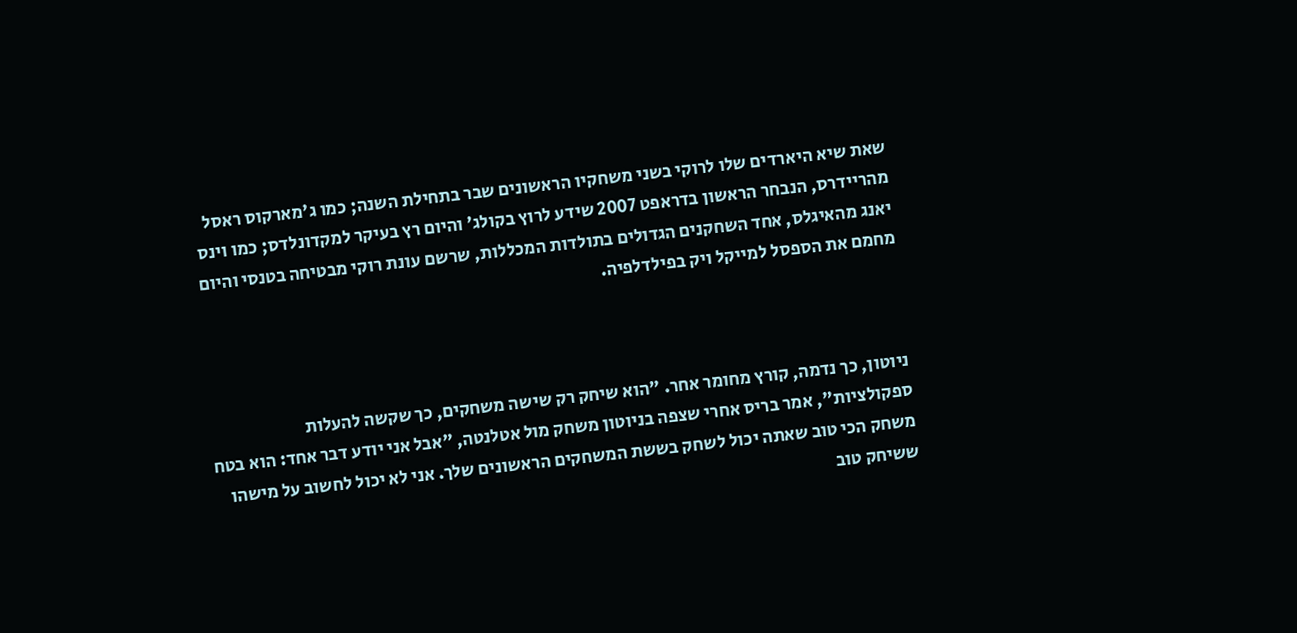שאת שיא היארדים שלו לרוקי בשני משחקיו הראשונים שבר בתחילת השנה; כמו ג'מארקוס ראסל מהריידרס, הנבחר הראשון בדראפט 2007 שידע לרוץ בקולג' והיום רץ בעיקר למקדונלדס; כמו וינס יאנג מהאיגלס, אחד השחקנים הגדולים בתולדות המכללות, שרשם עונת רוקי מבטיחה בטנסי והיום מחמם את הספסל למייקל ויק בפילדלפיה.



ניוטון, כך נדמה, קורץ מחומר אחר. "הוא שיחק רק שישה משחקים, כך שקשה להעלות ספקולציות", אמר בריס אחרי שצפה בניוטון משחק מול אטלנטה, "אבל אני יודע דבר אחד: הוא בטח משחק הכי טוב שאתה יכול לשחק בששת המשחקים הראשונים שלך. אני לא יכול לחשוב על מישהו ששיחק טוב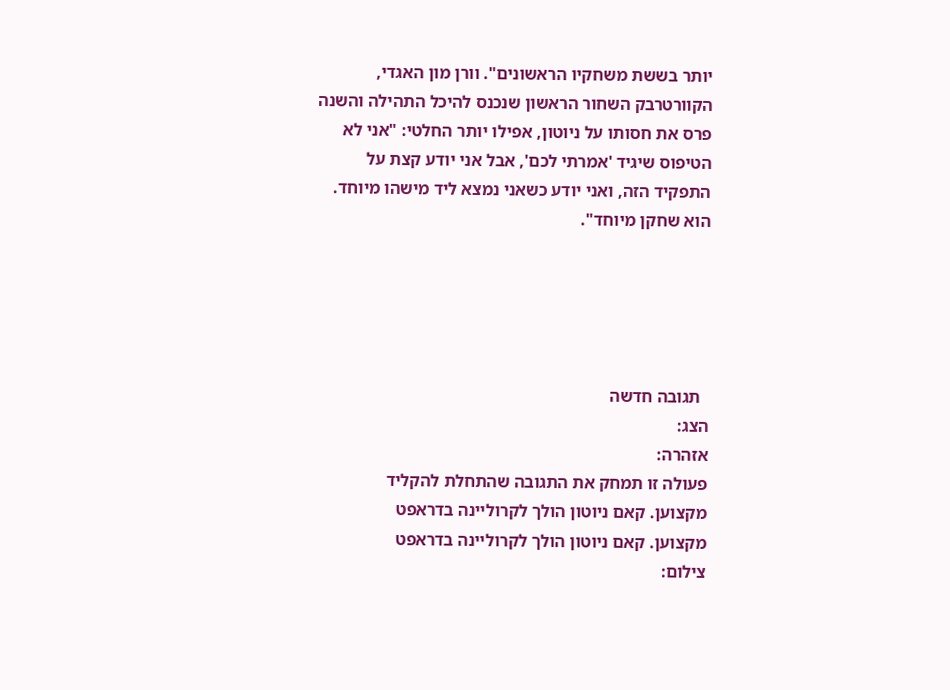יותר בששת משחקיו הראשונים". וורן מון האגדי, הקוורטרבק השחור הראשון שנכנס להיכל התהילה והשנה פרס את חסותו על ניוטון, אפילו יותר החלטי: "אני לא הטיפוס שיגיד 'אמרתי לכם', אבל אני יודע קצת על התפקיד הזה, ואני יודע כשאני נמצא ליד מישהו מיוחד. הוא שחקן מיוחד".





  תגובה חדשה
הצג:
אזהרה:
פעולה זו תמחק את התגובה שהתחלת להקליד
מקצוען. קאם ניוטון הולך לקרוליינה בדראפט
מקצוען. קאם ניוטון הולך לקרוליינה בדראפט
צילום: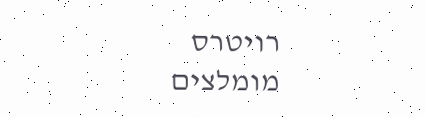רויטרס
מומלצים